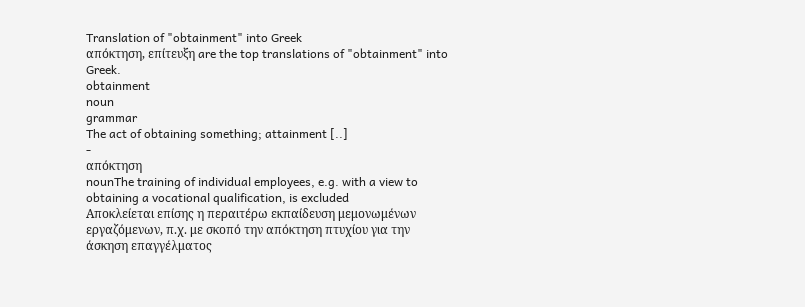Translation of "obtainment" into Greek
απόκτηση, επίτευξη are the top translations of "obtainment" into Greek.
obtainment
noun
grammar
The act of obtaining something; attainment [..]
-
απόκτηση
nounThe training of individual employees, e.g. with a view to obtaining a vocational qualification, is excluded
Αποκλείεται επίσης η περαιτέρω εκπαίδευση μεμονωμένων εργαζόμενων, π.χ. με σκοπό την απόκτηση πτυχίου για την άσκηση επαγγέλματος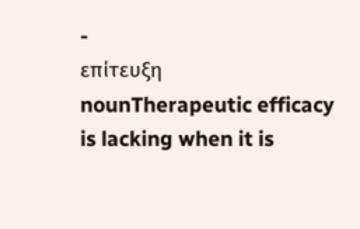-
επίτευξη
nounTherapeutic efficacy is lacking when it is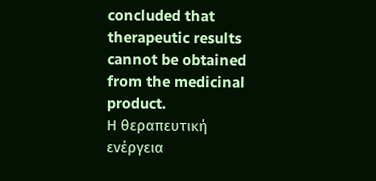concluded that therapeutic results cannot be obtained from the medicinal product.
Η θεραπευτική ενέργεια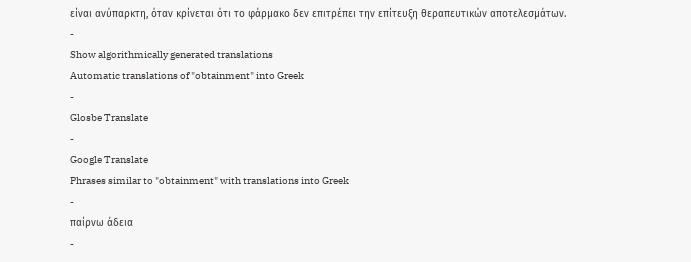είναι ανύπαρκτη, όταν κρίνεται ότι το φάρμακο δεν επιτρέπει την επίτευξη θεραπευτικών αποτελεσμάτων.
-
Show algorithmically generated translations
Automatic translations of "obtainment" into Greek
-
Glosbe Translate
-
Google Translate
Phrases similar to "obtainment" with translations into Greek
-
παίρνω άδεια
-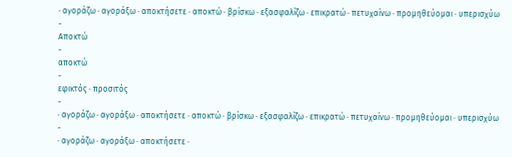· αγοράζω · αγοράξω · αποκτήσετε · αποκτώ · βρίσκω · εξασφαλίζω · επικρατώ · πετυχαίνω · προμηθεύομαι · υπερισχύω
-
Αποκτώ
-
αποκτώ
-
εφικτός · προσιτός
-
· αγοράζω · αγοράξω · αποκτήσετε · αποκτώ · βρίσκω · εξασφαλίζω · επικρατώ · πετυχαίνω · προμηθεύομαι · υπερισχύω
-
· αγοράζω · αγοράξω · αποκτήσετε ·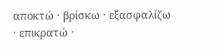αποκτώ · βρίσκω · εξασφαλίζω · επικρατώ ·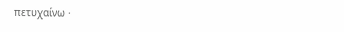πετυχαίνω ·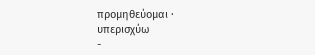προμηθεύομαι · υπερισχύω
-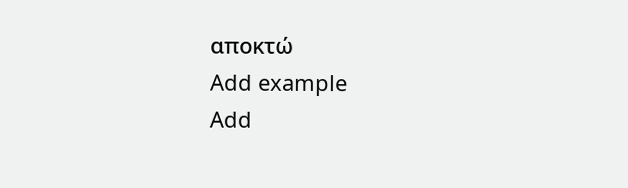αποκτώ
Add example
Add